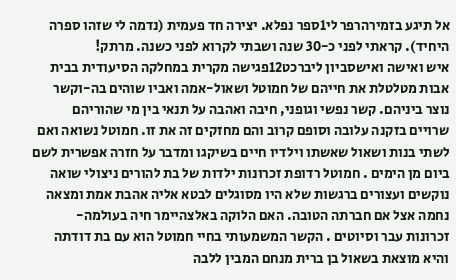אל תיגע בזמירהרפר לי1ספר נפלא. יצירה חד פעמית (נדמה לי שזהו ספרה היחיד). קראתי לפני כ-30 שנה ושבתי לקרוא לפני כשנה. מרתק!
איש ואישה ואישסביון ליברכט12פגישה מקרית במחלקה הסיעודית בבית אבות מטלטלת את חייהם של חמוטל ושאול-אמה ואביו שוהים בה-וקשר נוצר ביניהם. קשר נפשי וגופני, חיבה ואהבה על תנאי בין מי שהוריהם שרויים בזקנה עלובה וסופם קרוב והם מחזקים זה את זו. חמוטל נשואה ואם לשתי בנות ושאול שאשתו וילדיו חיים בשיקגו ומדבר על חזרה אפשרית לשם ביום מן הימים . חמוטל רדופת זכרונות ילדות של בת להורים ניצולי שואה נוקשים ועצורים ברגשות שלא היו מסוגלים לבטא אליה אהבת אמת ומצאה נחמה אצל אם חברתה הטובה. האם הלוקה באלצהיימר חיה בעולמה- זכרונות עבר וסיוטים . הקשר המשמעותי בחיי חמוטל הוא עם בת דודתה והיא מוצאת בשאול בן ברית מנחם המבין ללבה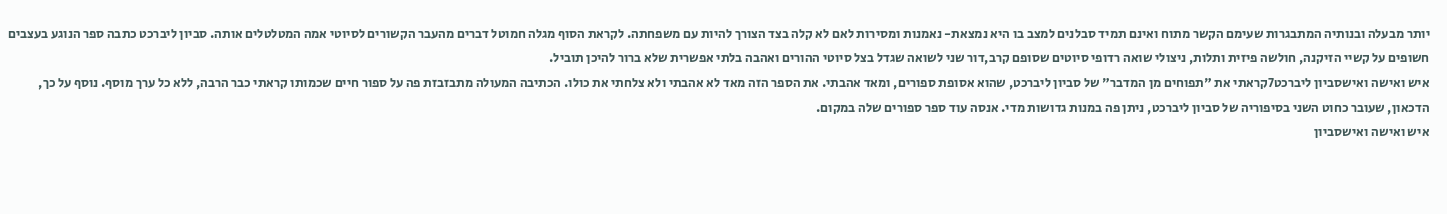יותר מבעלה ובנותיה המתבגרות שעימם הקשר מתוח ואינם תמיד סבלנים למצב בו היא נמצאת- נאמנות ומסירות לאם לא קלה בצד הצורך להיות עם משפחתה. לקראת הסוף מגלה חמוטל דברים מהעבר הקשורים לסיוטי אמה המטלטלים אותה. סביון ליברכט כתבה ספר הנוגע בעצבים חשופים על קשיי הזיקנה, חולשה פיזית ותלות, ניצולי שואה רדופי סיוטים שסופם קרב,דור שני לשואה שגדל בצל סיוטי ההורים ואהבה בלתי אפשרית שלא ברור להיכן תוביל.
איש ואישה ואישסביון ליברכט7קראתי את "תפוחים מן המדבר" של סביון ליברכט, שהוא אסופת ספורים, ומאד אהבתי. את הספר הזה מאד לא אהבתי ולא צלחתי את כולו. הכתיבה המעולה מתבזבזת פה על ספור חיים שכמותו קראתי כבר הרבה, ללא כל ערך מוסף. נוסף על כך, הדכאון, שעובר כחוט השני בסיפוריה של סביון ליברכט, ניתן פה במנות גדושות מדי. אנסה עוד ספר ספורים שלה במקום.
איש ואישה ואישסביון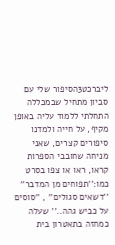ליברכט3הסיפור שלי עם סביון מתחיל שבמכללה התחלתי ללמוד עליה באופן מקיף, על חייה ולמדנו סיפורים קצרים, שאני מניחה שחובבי הספרות קראו, ראו או צפו בסרט כמו:''תפוחים מן המדבר'' ''דשאים סגולים'' , ''סוסים על כביש גהה..'' שעלה כמחזה בתאטרון בית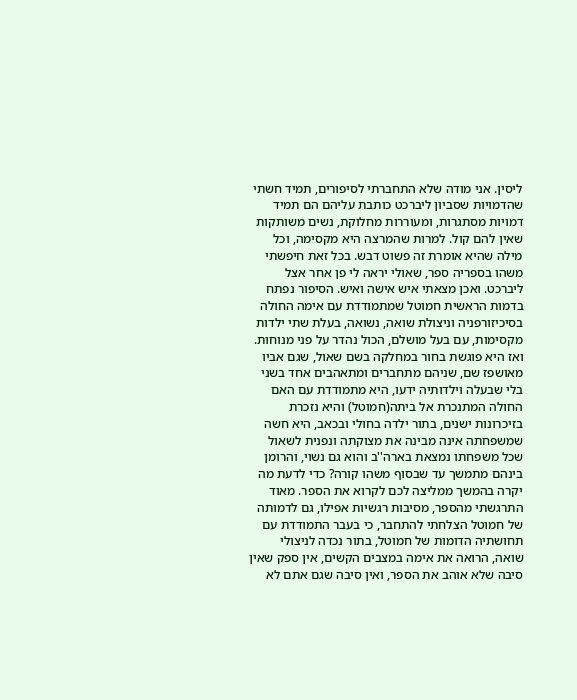ליסין. אני מודה שלא התחברתי לסיפורים, תמיד חשתי שהדמויות שסביון ליברכט כותבת עליהם הם תמיד דמויות מסתגרות, ומעוררות מחלוקת, נשים משותקות שאין להם קול. למרות שהמרצה היא מקסימה, וכל מילה שהיא אומרת זה פשוט דבש. בכל זאת חיפשתי משהו בספריה ספר, שאולי יראה לי פן אחר אצל ליברכט. ואכן מצאתי איש אישה ואיש. הסיפור נפתח בדמות הראשית חמוטל שמתמודדת עם אימה החולה בסיכיזורפניה וניצולת שואה, נשואה, בעלת שתי ילדות מקסימות, עם בעל מושלם, הכול נהדר על פני מנוחות. ואז היא פוגשת בחור במחלקה בשם שאול, שגם אביו מאושפז שם, שניהם מתחברים ומתאהבים אחד בשני בלי שבעלה וילדותיה ידעו, היא מתמודדת עם האם החולה המתנכרת אל ביתה(חמוטל) והיא נזכרת בזיכרונות ישנים, בתור ילדה בחולי ובכאב, היא חשה שמשפחתה אינה מבינה את מצוקתה ונפנית לשאול שכל משפחתו נמצאת בארה''ב והוא גם נשוי, והרומן בינהם מתמשך עד שבסוף משהו קורה? כדי לדעת מה יקרה בהמשך ממליצה לכם לקרוא את הספר. מאוד התרגשתי מהספר, מסיבות רגשיות אפילו, גם לדמותה של חמוטל הצלחתי להתחבר, כי בעבר התמודדת עם תחושתיה הדומות של חמוטל, בתור נכדה לניצולי שואה, הרואה את אימה במצבים הקשים, אין ספק שאין סיבה שלא אוהב את הספר, ואין סיבה שגם אתם לא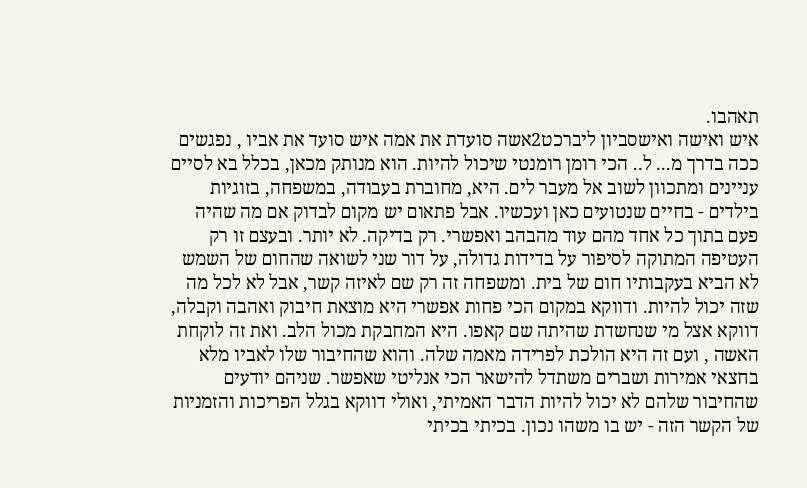תאהבו.
איש ואישה ואישסביון ליברכט2אשה סועדת את אמה איש סועד את אביו , נפגשים ככה בדרך מ... ל.. הכי רומן רומנטי שיכול להיות. הוא מנותק מכאן, בכלל בא לסיים עניינים ומתכוון לשוב אל מעבר לים. היא, מחוברת בעבודה, במשפחה, בזוגיות בילדים - בחיים שנטועים כאן ועכשיו. אבל פתאום יש מקום לבדוק אם מה שהיה פעם בתוך כל אחד מהם עוד מהבהב ואפשרי. רק בדיקה. לא יותר. ובעצם זו רק העטיפה המתוקה לסיפור על בדידות גדולה, על דור שני לשואה שהחום של השמש לא הביא בעקבותיו חום של בית. ומשפחה זה רק שם לאיזה קשר, אבל לא לכל מה שזה יכול להיות. ודווקא במקום הכי פחות אפשרי היא מוצאת חיבוק ואהבה וקבלה, דווקא אצל מי שנחשדת שהיתה שם קאפו. היא המחבקת מכול הלב. ואת זה לוקחת האשה , ועם זה היא הולכת לפרידה מאמה שלה. והוא שהחיבור שלו לאביו מלא בחצאי אמירות ושברים משתדל להישאר הכי אנליטי שאפשר. שניהם יודעים שהחיבור שלהם לא יכול להיות הדבר האמיתי, ואולי דווקא בגלל הפריכות והזמניות של הקשר הזה - יש בו משהו נכון. בכיתי בכיתי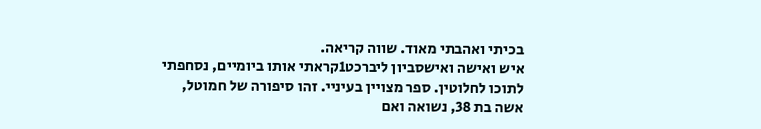בכיתי ואהבתי מאוד. שווה קריאה.
איש ואישה ואישסביון ליברכט1קראתי אותו ביומיים, נסחפתי לתוכו לחלוטין. ספר מצויין בעיניי. זהו סיפורה של חמוטל, אשה בת 38, נשואה ואם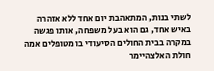לשתי בנות, המתאהבת יום אחד ללא אזהרה באיש אחד, גם הוא בעל משפחה, אותו פגשה במקרה בבית החולים הסיעודי בו מטופלים אמה חולת האלצהיימר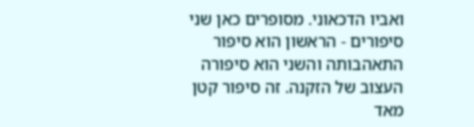ואביו הדכאוני. מסופרים כאן שני סיפורים - הראשון הוא סיפור התאהבותה והשני הוא סיפורה העצוב של הזקנה. זה סיפור קטן מאד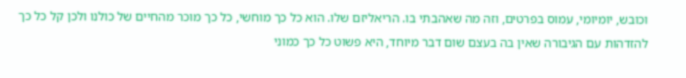וכובש, יומיומי, עמוס בפרטים, וזה מה שאהבתי בו. הריאליזם שלו. הוא כל כך מוחשי, כל כך מוכר מהחיים של כולנו ולכן קל כל כך להזדהות עם הגיבורה שאין בה בעצם שום דבר מיוחד, היא פשוט כל כך כמוני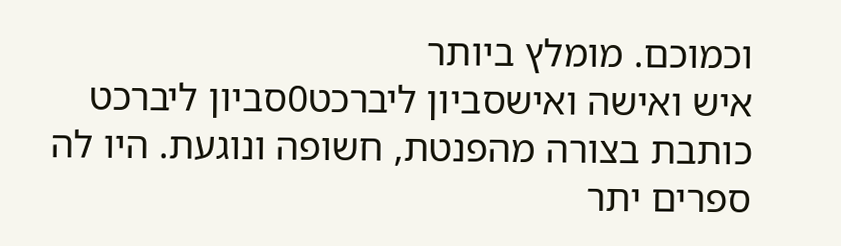וכמוכם. מומלץ ביותר
איש ואישה ואישסביון ליברכט0סביון ליברכט כותבת בצורה מהפנטת, חשופה ונוגעת. היו לה ספרים יתר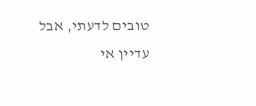טובים לדעתי, אבל עדיין אי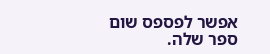אפשר לפספס שום ספר שלה.